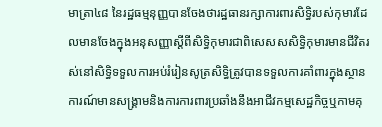មាត្រា៤៨ នៃរដ្ឋធម្មនុញ្ញបានចែងថារដ្ឋធានរក្សាការពារសិទ្ធិរបស់កុមារដែលមានចែងក្នុងអនុសញ្ញាស្តីពីសិទ្ធិកុមារជាពិសេសសសិទ្ធិកុមារមានជីវិតរស់នៅសិទ្ធិទទួលការអប់រំរៀនសូត្រសិទ្ធិត្រូវបានទទួលការគាំពារក្នុងស្ថានការណ៍មានសង្រ្គាមនិងការការពារប្រឆាំងនឹងអាជីវកម្មសេដ្ឋកិច្ចឬកាមគុ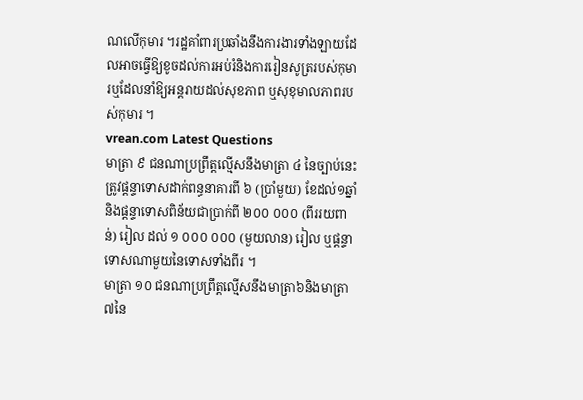ណលើកុមារ ។រដ្ឋគាំពារប្រឆាំងនឹងការងារទាំងឡាយដែលអាចធ្វើឱ្យខូចដល់ការអប់រំនិងការរៀនសូត្ររបស់កុមារឬដែលនាំឱ្យអន្តរាយដល់សុខភាព ឬសុខុមាលភាពរបស់កុមារ ។
vrean.com Latest Questions
មាត្រា ៩ ជនណាប្រព្រឹត្តល្មើសនឹងមាត្រា ៤ នៃច្បាប់នេះត្រូវផ្តន្ទាទោសដាក់ពន្ធនាគារពី ៦ (ប្រាំមួយ) ខែដល់១ឆ្នាំ និងផ្តន្ទាទោសពិន័យជាប្រាក់ពី ២០០ ០០០ (ពីររយពាន់) រៀល ដល់ ១ ០០០ ០០០ (មួយលាន) រៀល ឬផ្តន្ទាទោសណាមួយនៃទោសទាំងពីរ ។
មាត្រា ១០ ជនណាប្រព្រឹត្តល្មើសនឹងមាត្រា៦និងមាត្រា៧នៃ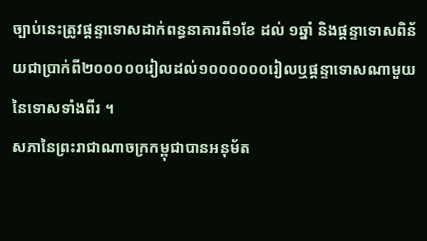ច្បាប់នេះត្រូវផ្តន្ទាទោសដាក់ពន្ធនាគារពី១ខែ ដល់ ១ឆ្នាំ និងផ្តន្ទាទោសពិន័យជាប្រាក់ពី២០០០០០រៀលដល់១០០០០០០រៀលឬផ្តន្ទាទោសណាមួយនៃទោសទាំងពីរ ។
សភានៃព្រះរាជាណាចក្រកម្ពុជាបានអនុម័ត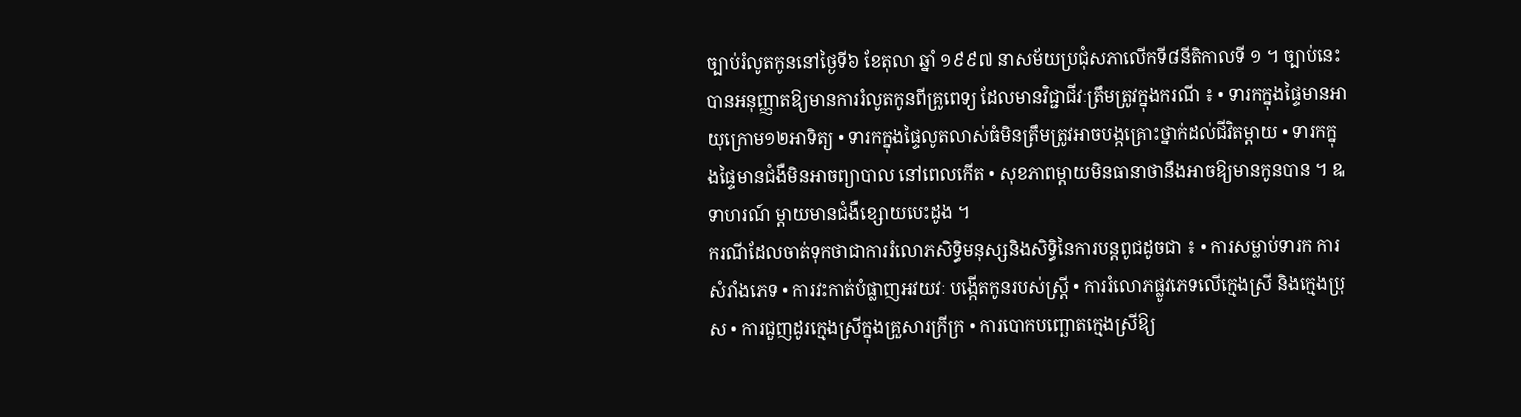ច្បាប់រំលូតកូននៅថ្ងៃទី៦ ខែតុលា ឆ្នាំ ១៩៩៧ នាសម័យប្រជុំសភាលើកទី៨នីតិកាលទី ១ ។ ច្បាប់នេះបានអនុញ្ញាតឱ្យមានការរំលូតកូនពីគ្រូពេទ្យ ដែលមានវិជ្ជាជីវៈត្រឹមត្រូវក្នុងករណី ៖ • ទារកក្នុងផ្ទៃមានអាយុក្រោម១២អាទិត្យ • ទារកក្នុងផ្ទៃលូតលាស់ធំមិនត្រឹមត្រូវអាចបង្កគ្រោះថ្នាក់ដល់ជីវិតម្តាយ • ទារកក្នុងផ្ទៃមានជំងឺមិនអាចព្យាបាល នៅពេលកើត • សុខភាពម្តាយមិនធានាថានឹងអាចឱ្យមានកូនបាន ។ ឩទាហរណ៍ ម្តាយមានជំងឺខ្សោយបេះដូង ។
ករណីដែលចាត់ទុកថាជាការរំលោភសិទ្ធិមនុស្សនិងសិទ្ធិនៃការបន្តពូជដូចជា ៖ • ការសម្លាប់ទារក ការសំរាំងភេទ • ការវះកាត់បំផ្លាញអវយវៈ បង្កើតកូនរបស់ស្រ្តី • ការរំលោភផ្លូវភេទលើក្មេងស្រី និងក្មេងប្រុស • ការជួញដូរក្មេងស្រីក្នុងគ្រួសារក្រីក្រ • ការបោកបញ្ឆោតក្មេងស្រីឱ្យ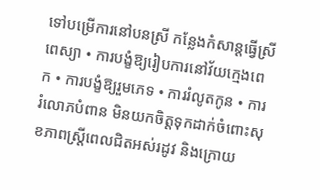ទៅបម្រើការនៅបនស្រី កន្លែងកំសាន្តធ្វើស្រីពេស្យា • ការបង្ខំឱ្យរៀបការនៅវ័យក្មេងពេក • ការបង្ខំឱ្យរួមភេទ • ការរំលូតកូន • ការរំលោភបំពាន មិនយកចិត្តទុកដាក់ចំពោះសុខភាពស្រ្តីពេលជិតអស់រដូវ និងក្រោយ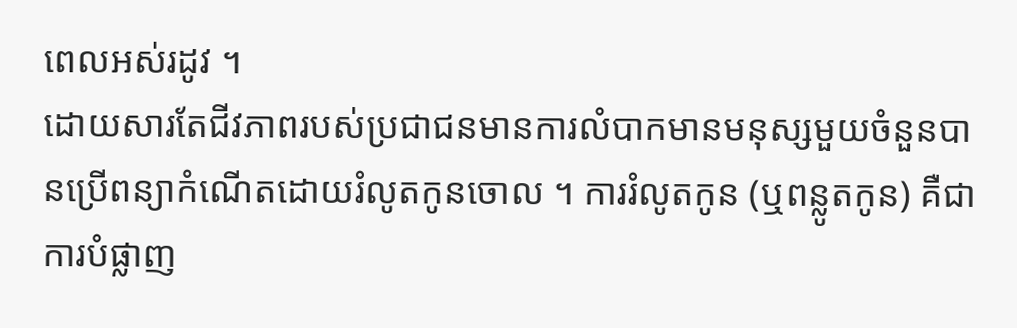ពេលអស់រដូវ ។
ដោយសារតែជីវភាពរបស់ប្រជាជនមានការលំបាកមានមនុស្សមួយចំនួនបានប្រើពន្យាកំណើតដោយរំលូតកូនចោល ។ ការរំលូតកូន (ឬពន្លូតកូន) គឺជាការបំផ្លាញ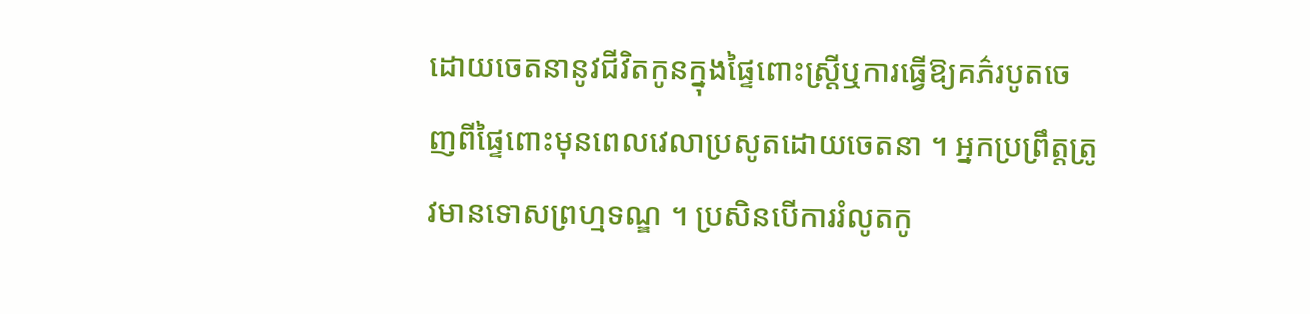ដោយចេតនានូវជីវិតកូនក្នុងផ្ទៃពោះស្រ្តីឬការធ្វើឱ្យគភ៌របូតចេញពីផ្ទៃពោះមុនពេលវេលាប្រសូតដោយចេតនា ។ អ្នកប្រព្រឹត្តត្រូវមានទោសព្រហ្មទណ្ឌ ។ ប្រសិនបើការរំលូតកូ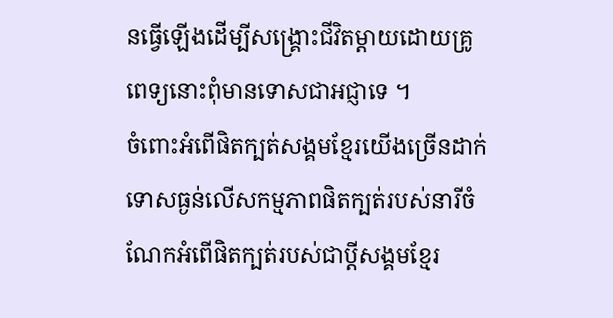នធ្វើឡើងដើម្បីសង្រ្គោះជីវិតម្តាយដោយគ្រូពេទ្យនោះពុំមានទោសជាអជ្ញាទេ ។
ចំពោះអំពើផិតក្បត់សង្គមខ្មែរយើងច្រើនដាក់ទោសធ្ងន់លើសកម្មភាពផិតក្បត់របស់នារីចំណែកអំពើផិតក្បត់របស់ជាប្តីសង្គមខ្មែរ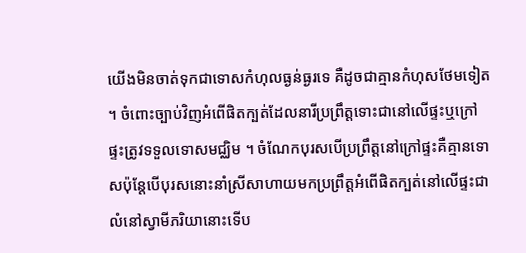យើងមិនចាត់ទុកជាទោសកំហុលធ្ងន់ធ្ងរទេ គឺដូចជាគ្មានកំហុសថែមទៀត ។ ចំពោះច្បាប់វិញអំពើផិតក្បត់ដែលនារីប្រព្រឹត្តទោះជានៅលើផ្ទះឬក្រៅផ្ទះត្រូវទទួលទោសមជ្ឈិម ។ ចំណែកបុរសបើប្រព្រឹត្តនៅក្រៅផ្ទះគឺគ្មានទោសប៉ុន្តែបើបុរសនោះនាំស្រីសាហាយមកប្រព្រឹត្តអំពើផិតក្បត់នៅលើផ្ទះជាលំនៅស្វាមីភរិយានោះទើប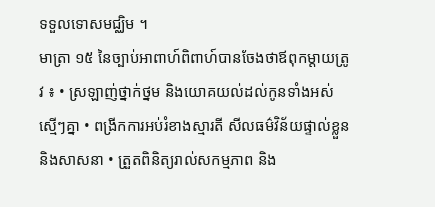ទទួលទោសមជ្ឈិម ។
មាត្រា ១៥ នៃច្បាប់អាពាហ៍ពិពាហ៍បានចែងថាឪពុកម្តាយត្រូវ ៖ • ស្រឡាញ់ថ្នាក់ថ្នម និងយោគយល់ដល់កូនទាំងអស់ស្មើៗគ្នា • ពង្រីកការអប់រំខាងស្មារតី សីលធម៌វិន័យផ្ទាល់ខ្លួន និងសាសនា • ត្រួតពិនិត្យរាល់សកម្មភាព និង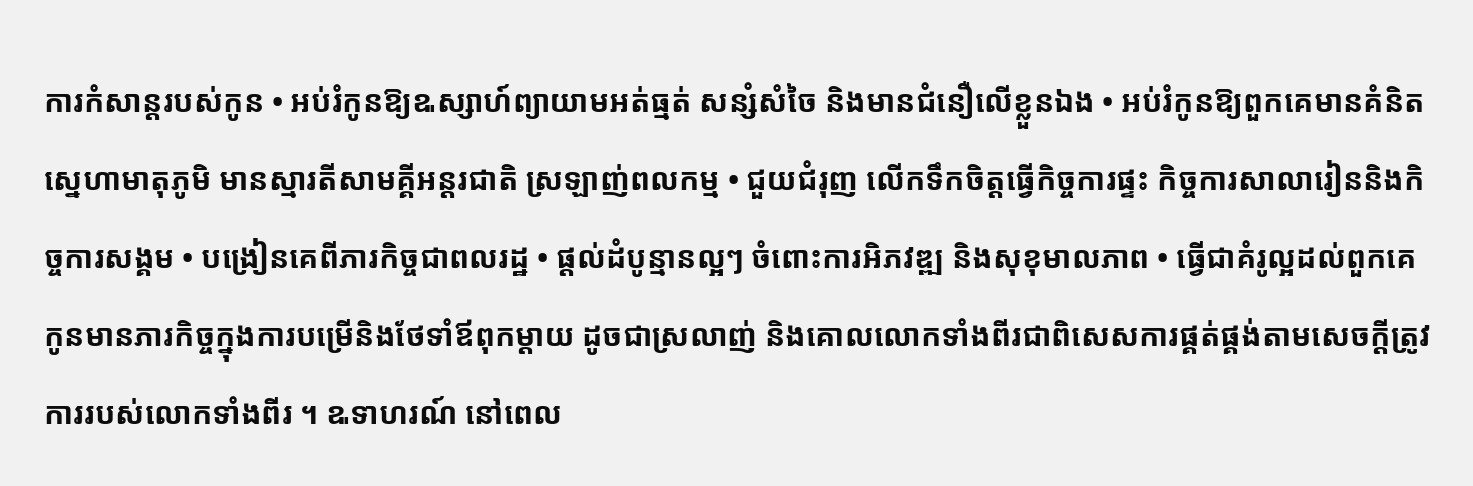ការកំសាន្តរបស់កូន • អប់រំកូនឱ្យឩស្សាហ៍ព្យាយាមអត់ធ្មត់ សន្សំសំចៃ និងមានជំនឿលើខ្លួនឯង • អប់រំកូនឱ្យពួកគេមានគំនិតស្នេហាមាតុភូមិ មានស្មារតីសាមគ្គីអន្តរជាតិ ស្រឡាញ់ពលកម្ម • ជួយជំរុញ លើកទឹកចិត្តធ្វើកិច្ចការផ្ទះ កិច្ចការសាលារៀននិងកិច្ចការសង្គម • បង្រៀនគេពីភារកិច្ចជាពលរដ្ឋ • ផ្តល់ដំបូន្មានល្អៗ ចំពោះការអិភវឌ្ឍ និងសុខុមាលភាព • ធ្វើជាគំរូល្អដល់ពួកគេ
កូនមានភារកិច្ចក្នុងការបម្រើនិងថែទាំឪពុកម្តាយ ដូចជាស្រលាញ់ និងគោលលោកទាំងពីរជាពិសេសការផ្គត់ផ្គង់តាមសេចក្តីត្រូវការរបស់លោកទាំងពីរ ។ ឩទាហរណ៍ នៅពេល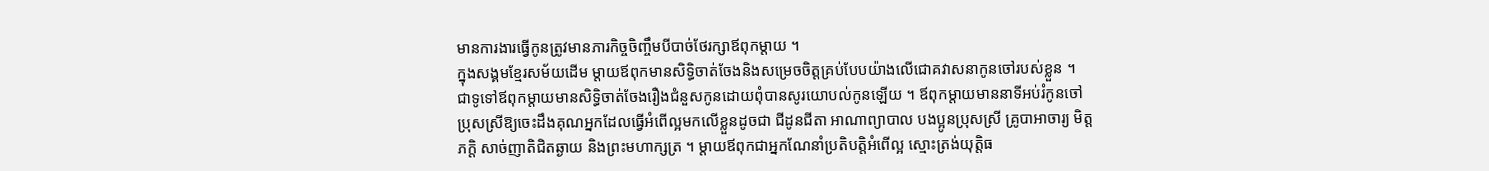មានការងារធ្វើកូនត្រូវមានភារកិច្ចចិញ្ចឹមបីបាច់ថែរក្សាឪពុកម្តាយ ។
ក្នុងសង្គមខ្មែរសម័យដើម ម្តាយឪពុកមានសិទ្ធិចាត់ចែងនិងសម្រេចចិត្តគ្រប់បែបយ៉ាងលើជោគវាសនាកូនចៅរបស់ខ្លួន ។ ជាទូទៅឪពុកម្តាយមានសិទ្ធិចាត់ចែងរឿងជំនួសកូនដោយពុំបានសូរយោបល់កូនឡើយ ។ ឪពុកម្តាយមាននាទីអប់រំកូនចៅប្រុសស្រីឱ្យចេះដឹងគុណអ្នកដែលធ្វើអំពើល្អមកលើខ្លួនដូចជា ជីដូនជីតា អាណាព្យាបាល បងប្អូនប្រុសស្រី គ្រូបាអាចារ្យ មិត្តភក្តិ សាច់ញាតិជិតឆ្ងាយ និងព្រះមហាក្សត្រ ។ ម្តាយឪពុកជាអ្នកណែនាំប្រតិបត្តិអំពើល្អ ស្មោះត្រង់យុត្តិធ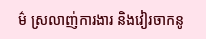ម៌ ស្រលាញ់ការងារ និងវៀរចាកនូ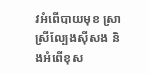វអំពើបាយមុខ ស្រា ស្រីល្បែងស៊ីសង និងអំពើខុស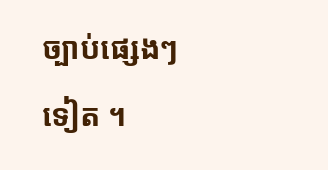ច្បាប់ផ្សេងៗទៀត ។